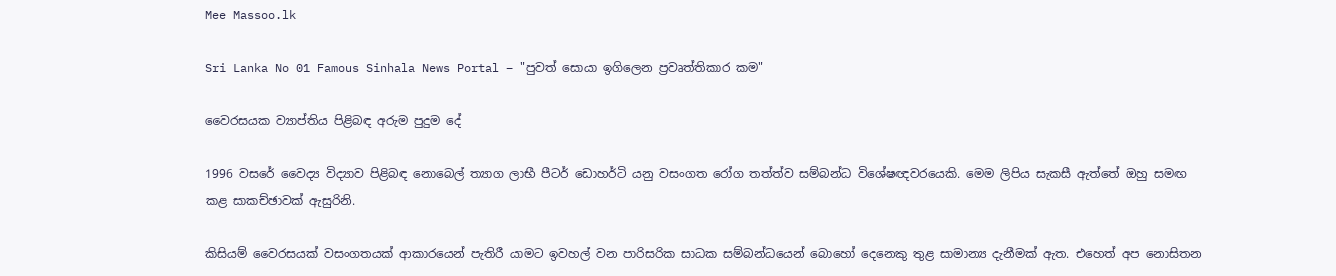Mee Massoo.lk

Sri Lanka No 01 Famous Sinhala News Portal – "පුවත් සොයා ඉගිලෙන ප්‍රවෘත්තිකාර කම"

වෛරසයක ව්‍යාප්තිය පිළිබඳ අරුම පුදුම දේ

1996 වසරේ වෛද්‍ය විද්‍යාව පිළිබඳ නොබෙල් ත්‍යාග ලාභී පීටර් ඩොහර්ටි යනු වසංගත රෝග තත්ත්ව සම්බන්ධ විශේෂඥවරයෙකි. මෙම ලිපිය සැකසී ඇත්තේ ඔහු සමඟ කළ සාකච්ඡාවක් ඇසුරිනි.

කිසියම් වෛරසයක් වසංගතයක් ආකාරයෙන් පැතිරී යාමට ඉවහල් වන පාරිසරික සාධක සම්බන්ධයෙන් බොහෝ දෙනෙකු තුළ සාමාන්‍ය දැනීමක් ඇත. එහෙත් අප නොසිතන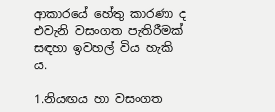ආකාරයේ හේතු කාරණා ද එවැනි වසංගත පැතිරීමක් සඳහා ඉවහල් විය හැකි ය.

1.නියඟය හා වසංගත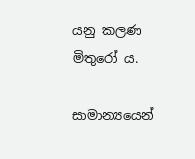යනු කලණ මිතුරෝ ය.

සාමාන්‍යයෙන්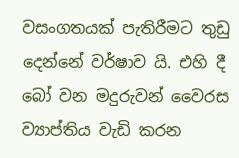වසංගතයක් පැතිරීමට තුඩු දෙන්නේ වර්ෂාව යි. එහි දී බෝ වන මදුරුවන් වෛරස ව්‍යාප්තිය වැඩි කරන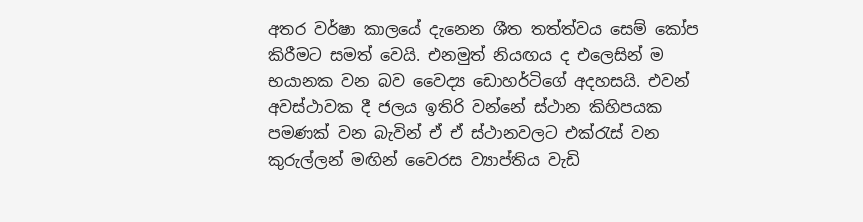අතර වර්ෂා කාලයේ දැනෙන ශීත තත්ත්වය සෙම් කෝප කිරීමට සමත් වෙයි. එනමුත් නියඟය ද එලෙසින් ම භයානක වන බව වෛද්‍ය ඩොහර්ටිගේ අදහසයි. එවන් අවස්ථාවක දී ජලය ඉතිරි වන්නේ ස්ථාන කිහිපයක පමණක් වන බැවින් ඒ ඒ ස්ථානවලට එක්රැස් වන කුරුල්ලන් මඟින් වෛරස ව්‍යාප්තිය වැඩි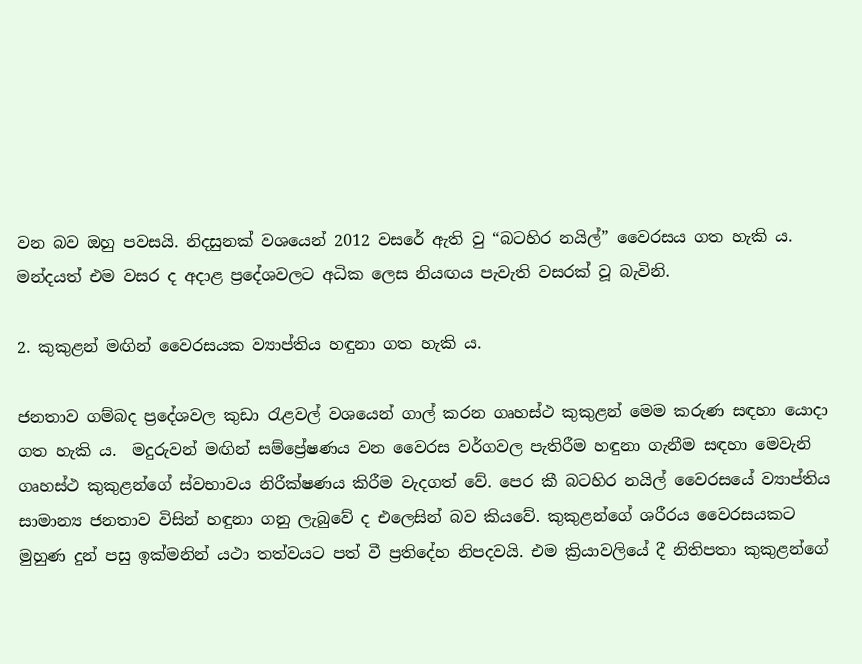වන බව ඔහු පවසයි. නිදසුනක් වශයෙන් 2012 වසරේ ඇති වු “බටහිර නයිල්” වෛරසය ගත හැකි ය. මන්දයත් එම වසර ද අදාළ ප්‍රදේශවලට අධික ලෙස නියඟය පැවැති වසරක් වූ බැවිනි.

2. කුකුළන් මඟින් වෛරසයක ව්‍යාප්තිය හඳුනා ගත හැකි ය.

ජනතාව ගම්බද ප්‍රදේශවල කුඩා රැළවල් වශයෙන් ගාල් කරන ගෘහස්ථ කුකුළන් මෙම කරුණ සඳහා යොදා ගත හැකි ය.  මදුරුවන් මඟින් සම්ප්‍රේෂණය වන වෛරස වර්ගවල පැතිරීම හඳුනා ගැනීම සඳහා මෙවැනි ගෘහස්ථ කුකුළන්ගේ ස්වභාවය නිරීක්ෂණය කිරීම වැදගත් වේ. පෙර කී බටහිර නයිල් වෛරසයේ ව්‍යාප්තිය සාමාන්‍ය ජනතාව විසින් හඳුනා ගනු ලැබුවේ ද එලෙසින් බව කියවේ. කුකුළන්ගේ ශරීරය වෛරසයකට මුහුණ දුන් පසු ඉක්මනින් යථා තත්වයට පත් වී ප්‍රතිදේහ නිපදවයි. එම ක්‍රියාවලියේ දී නිතිපතා කුකුළන්ගේ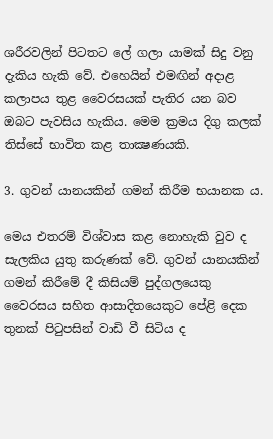ශරීරවලින් පිටතට ලේ ගලා යාමක් සිදු වනු දැකිය හැකි වේ. එහෙයින් එමඟින් අදාළ කලාපය තුළ වෛරසයක් පැතිර යන බව ඔබට පැවසිය හැකිය. මෙම ක්‍රමය දිගු කලක් තිස්සේ භාවිත කළ තාක්‍ෂණයකි.

3. ගුවන් යානයකින් ගමන් කිරීම භයානක ය.

මෙය එතරම් විශ්වාස කළ නොහැකි වුව ද සැලකිය යුතු කරුණක් වේ. ගුවන් යානයකින් ගමන් කිරීමේ දී කිසියම් පුද්ගලයෙකු වෛරසය සහිත ආසාදිතයෙකුට පේළි දෙක තුනක් පිටුපසින් වාඩි වී සිටිය ද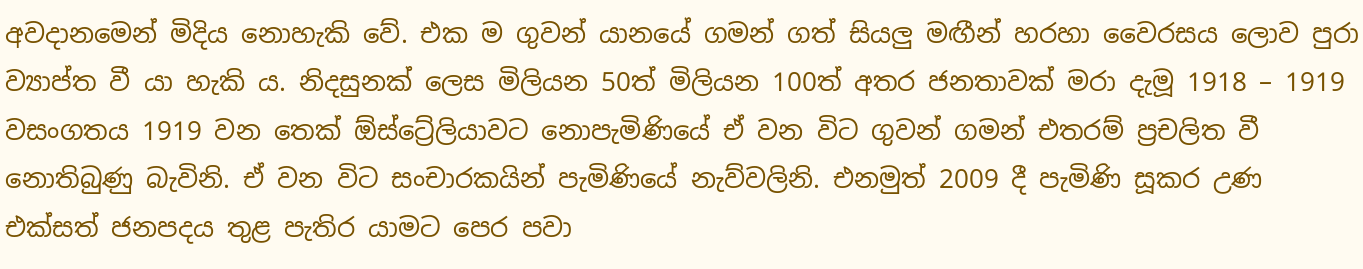අවදානමෙන් මිදිය නොහැකි වේ. එක ම ගුවන් යානයේ ගමන් ගත් සියලු මඟීන් හරහා වෛරසය ලොව පුරා ව්‍යාප්ත වී යා හැකි ය. නිදසුනක් ලෙස මිලියන 50ත් මිලියන 100ත් අතර ජනතාවක් මරා දැමූ 1918 – 1919 වසංගතය 1919 වන තෙක් ඕස්ට්‍රේලියාවට නොපැමිණියේ ඒ වන විට ගුවන් ගමන් එතරම් ප්‍රචලිත වී නොතිබුණු බැවිනි. ඒ වන විට සංචාරකයින් පැමිණියේ නැව්වලිනි. එනමුත් 2009 දී පැමිණි සූකර උණ එක්සත් ජනපදය තුළ පැතිර යාමට පෙර පවා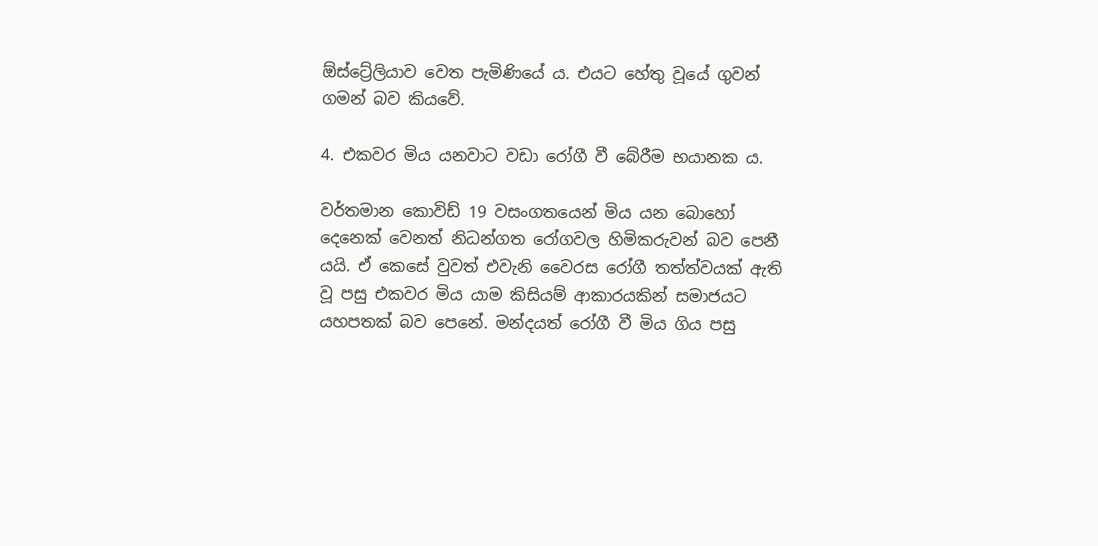ඕස්ට්‍රේලියාව වෙත පැමිණියේ ය. එයට හේතු වූයේ ගුවන් ගමන් බව කියවේ.

4. එකවර මිය යනවාට වඩා රෝගී වී බේරීම භයානක ය.

වර්තමාන කොවිඩ් 19 වසංගතයෙන් මිය යන බොහෝ දෙනෙක් වෙනත් නිධන්ගත රෝගවල හිමිකරුවන් බව පෙනී යයි. ඒ කෙසේ වුවත් එවැනි වෛරස රෝගී තත්ත්වයක් ඇති වූ පසු එකවර මිය යාම කිසියම් ආකාරයකින් සමාජයට යහපතක් බව පෙනේ. මන්දයත් රෝගී වී මිය ගිය පසු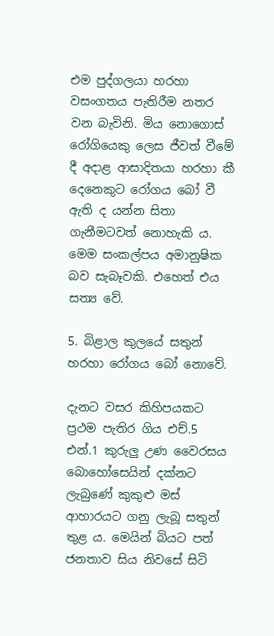එම පුද්ගලයා හරහා වසංගතය පැතිරීම නතර වන බැවිනි. මිය නොගොස් රෝගියෙකු ලෙස ජීවත් වීමේ දී අදාළ ආසාදිතයා හරහා කී දෙනෙකුට රෝගය බෝ වී ඇති ද යන්න සිතා ගැනීමටවත් නොහැකි ය. මෙම සංකල්පය අමානුෂික බව සැබෑවකි. එහෙත් එය සත්‍ය වේ.

5. බිළාල කුලයේ සතුන් හරහා රෝගය බෝ නොවේ.

දැනට වසර කිහිපයකට ප්‍රථම පැතිර ගිය එච්.5 එන්.1 කුරුලු උණ වෛරසය බොහෝසෙයින් දක්නට ලැබුණේ කුකුළු මස් ආහාරයට ගනු ලැබූ සතුන් තුළ ය. මෙයින් බියට පත් ජනතාව සිය නිවසේ සිටි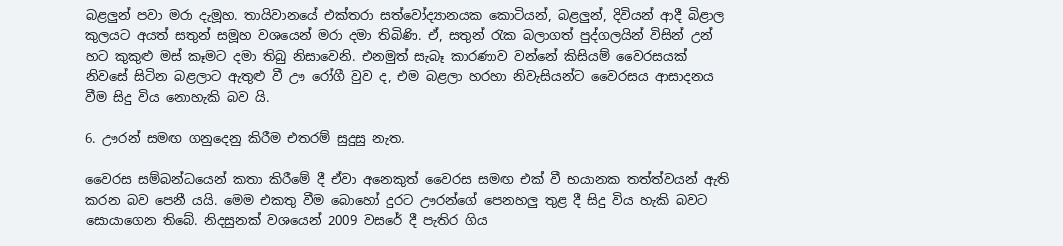බළලුන් පවා මරා දැමූහ. තායිවානයේ එක්තරා සත්වෝද්‍යානයක කොටියන්, බළලුන්, දිවියන් ආදී බිළාල කුලයට අයත් සතුන් සමූහ වශයෙන් මරා දමා තිබිණි. ඒ, සතුන් රැක බලාගත් පුද්ගලයින් විසින් උන් හට කුකුළු මස් කෑමට දමා තිබු නිසාවෙනි. එනමුත් සැබෑ කාරණාව වන්නේ කිසියම් වෛරසයක් නිවසේ සිටින බළලාට ඇතුළු වී ඌ රෝගී වුව ද, එම බළලා හරහා නිවැසියන්ට වෛරසය ආසාදනය වීම සිදු විය නොහැකි බව යි.

6. ඌරන් සමඟ ගනුදෙනු කිරීම එතරම් සුදුසු නැත.

වෛරස සම්බන්ධයෙන් කතා කිරීමේ දී ඒවා අනෙකුත් වෛරස සමඟ එක් වී භයානක තත්ත්වයන් ඇති කරන බව පෙනී යයි. මෙම එකතු වීම බොහෝ දුරට ඌරන්ගේ පෙනහලු තුළ දී සිදු විය හැකි බවට සොයාගෙන තිබේ. නිදසුනක් වශයෙන් 2009 වසරේ දී පැතිර ගිය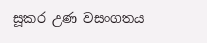සූකර උණ වසංගතය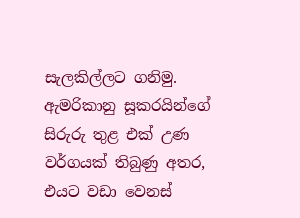සැලකිල්ලට ගනිමු. ඇමරිකානු සූකරයින්ගේ සිරුරු තුළ එක් උණ වර්ගයක් තිබුණු අතර, එයට වඩා වෙනස්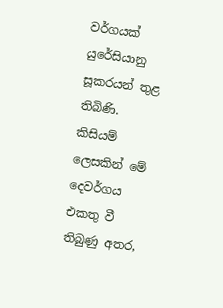වර්ගයක් යුරේසියානු සූකරයන් තුළ තිබිණි. කිසියම් ලෙසකින් මේ දෙවර්ගය එකතු වී තිබුණු අතර,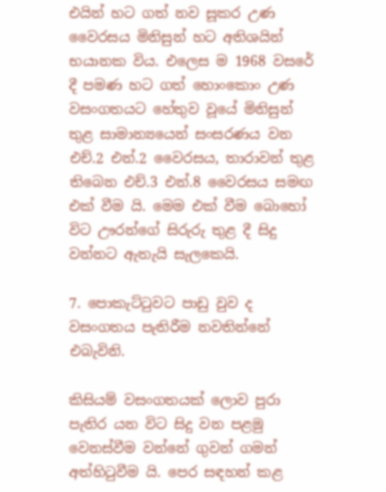එයින් හට ගත් නව සූකර උණ වෛරසය මිනිසුන් හට අතිශයින් භයානක විය. එලෙස ම 1968 වසරේ දී පමණ හට ගත් හොංකොං උණ වසංගතයට හේතුව වූයේ මිනිසුන් තුළ සාමාන්‍යයෙන් සංසරණය වන එච්.2 එන්.2 වෛරසය, තාරාවන් තුළ තිබෙන එච්.3 එන්.8 වෛරසය සමඟ එක් වීම යි. මෙම එක් වීම බොහෝ විට ඌරන්ගේ සිරුරු තුළ දී සිදු වන්නට ඇතැයි සැලකෙයි.

7. පොකැට්ටුවට පාඩු වුව ද වසංගතය පැතිරීම නවතින්නේ එබැවිනි.

කිසියම් වසංගතයක් ලොව පුරා පැතිර යන විට සිදු වන පළමු වෙනස්වීම වන්නේ ගුවන් ගමන් අත්හිටුවීම යි. පෙර සඳහන් කළ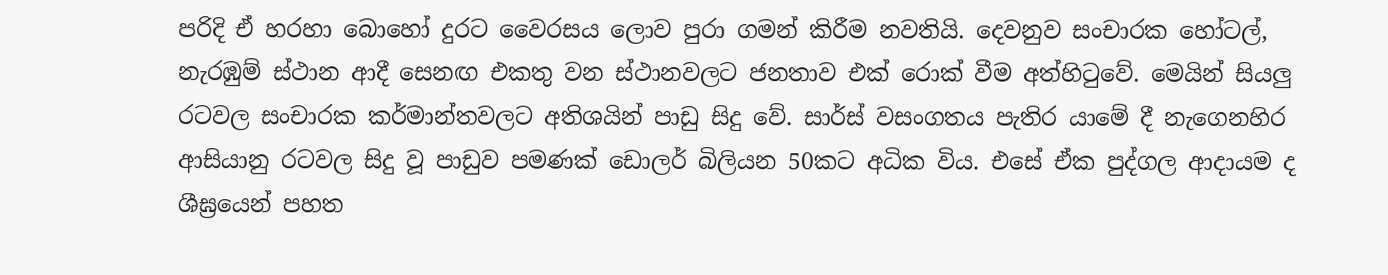පරිදි ඒ හරහා බොහෝ දුරට වෛරසය ලොව පුරා ගමන් කිරීම නවතියි. දෙවනුව සංචාරක හෝටල්, නැරඹුම් ස්ථාන ආදී සෙනඟ එකතු වන ස්ථානවලට ජනතාව එක් රොක් වීම අත්හිටුවේ. මෙයින් සියලු රටවල සංචාරක කර්මාන්තවලට අතිශයින් පාඩු සිදු වේ. සාර්ස් වසංගතය පැතිර යාමේ දී නැගෙනහිර ආසියානු රටවල සිදු වූ පාඩුව පමණක් ඩොලර් බිලියන 50කට අධික විය. එසේ ඒක පුද්ගල ආදායම ද ශීඝ්‍රයෙන් පහත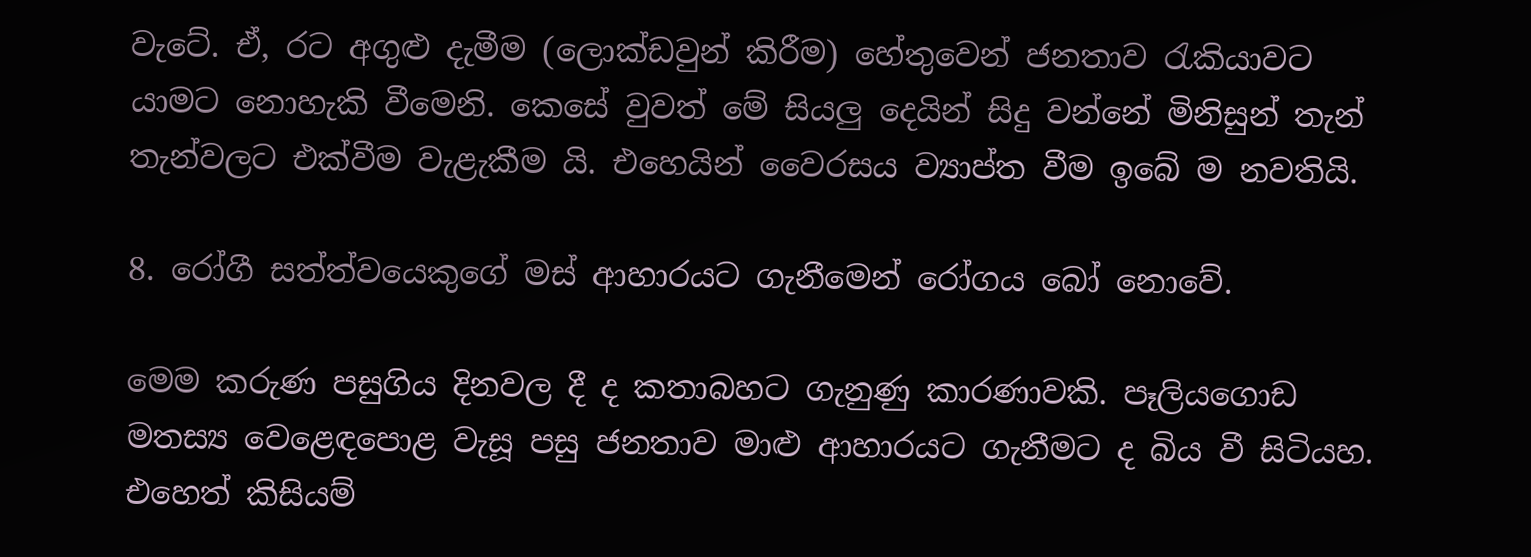වැටේ. ඒ, රට අගුළු දැමීම (ලොක්ඩවුන් කිරීම) හේතුවෙන් ජනතාව රැකියාවට යාමට නොහැකි වීමෙනි. කෙසේ වුවත් මේ සියලු දෙයින් සිදු වන්නේ මිනිසුන් තැන් තැන්වලට එක්වීම වැළැකීම යි. එහෙයින් වෛරසය ව්‍යාප්ත වීම ඉබේ ම නවතියි.

8. රෝගී සත්ත්වයෙකුගේ මස් ආහාරයට ගැනීමෙන් රෝගය බෝ නොවේ.

මෙම කරුණ පසුගිය දිනවල දී ද කතාබහට ගැනුණු කාරණාවකි. පෑලියගොඩ මතස්‍ය වෙළෙඳපොළ වැසූ පසු ජනතාව මාළු ආහාරයට ගැනීමට ද බිය වී සිටියහ. එහෙත් කිසියම්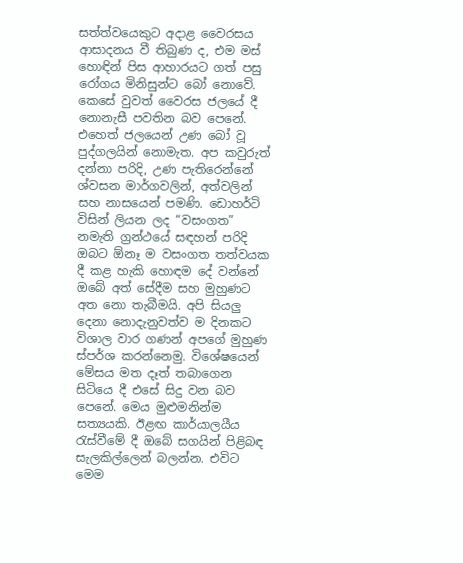සත්ත්වයෙකුට අදාළ වෛරසය ආසාදනය වී තිබුණ ද, එම මස් හොඳින් පිස ආහාරයට ගත් පසු රෝගය මිනිසුන්ට බෝ නොවේ. කෙසේ වුවත් වෛරස ජලයේ දී නොනැසී පවතින බව පෙනේ. එහෙත් ජලයෙන් උණ බෝ වූ පුද්ගලයින් නොමැත. අප කවුරුත් දන්නා පරිදි, උණ පැතිරෙන්නේ ශ්වසන මාර්ගවලින්, අත්වලින් සහ නාසයෙන් පමණි. ඩොහර්ටි විසින් ලියන ලද “වසංගත” නමැති ග්‍රන්ථයේ සඳහන් පරිදි ඔබට ඕනෑ ම වසංගත තත්වයක දී කළ හැකි හොඳම දේ වන්නේ ඔබේ අත් සේදීම සහ මුහුණට අත නො තැබීමයි. අපි සියලු දෙනා නොදැනුවත්ව ම දිනකට විශාල වාර ගණන් අපගේ මුහුණ ස්පර්ශ කරන්නෙමු. විශේෂයෙන් මේසය මත දෑත් තබාගෙන සිටියෙ දී එසේ සිදු වන බව පෙනේ. මෙය මුළුමනින්ම සත්‍යයකි. ඊළඟ කාර්යාලයීය රැස්වීමේ දී ඔබේ සගයින් පිළිබඳ සැලකිල්ලෙන් බලන්න. එවිට මෙම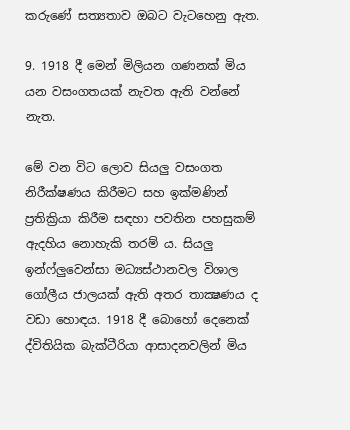කරුණේ සත්‍යතාව ඔබට වැටහෙනු ඇත.

9. 1918 දී මෙන් මිලියන ගණනක් මිය යන වසංගතයක් නැවත ඇති වන්නේ නැත.

මේ වන විට ලොව සියලු වසංගත නිරීක්ෂණය කිරීමට සහ ඉක්මණින් ප්‍රතික්‍රියා කිරීම සඳහා පවතින පහසුකම් ඇදහිය නොහැකි තරම් ය. සියලු ඉන්ෆ්ලුවෙන්සා මධ්‍යස්ථානවල විශාල ගෝලීය ජාලයක් ඇති අතර තාක්‍ෂණය ද වඩා හොඳය. 1918 දී බොහෝ දෙනෙක් ද්විතියික බැක්ටීරියා ආසාදනවලින් මිය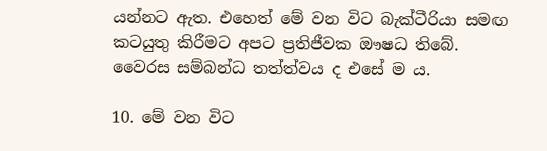යන්නට ඇත. එහෙත් මේ වන විට බැක්ටීරියා සමඟ කටයුතු කිරීමට අපට ප්‍රතිජීවක ඖෂධ තිබේ. වෛරස සම්බන්ධ තත්ත්වය ද එසේ ම ය.

10. මේ වන විට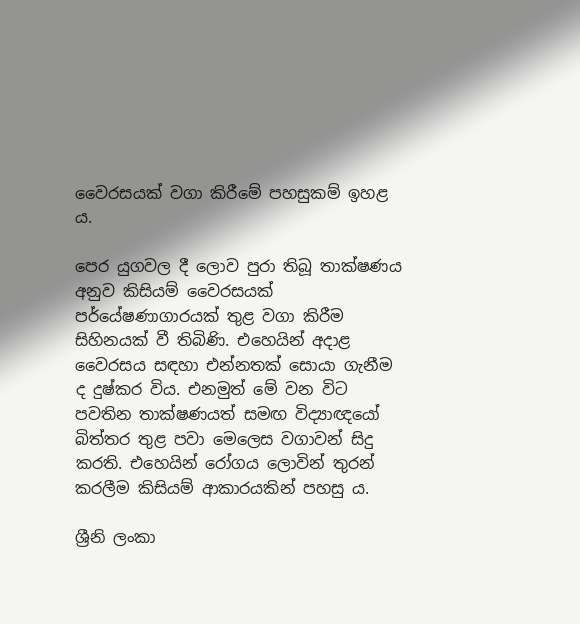වෛරසයක් වගා කිරීමේ පහසුකම් ඉහළ ය.

පෙර යුගවල දී ලොව පුරා තිබූ තාක්ෂණය අනුව කිසියම් වෛරසයක් පර්යේෂණාගාරයක් තුළ වගා කිරීම සිහිනයක් වී තිබිණි. එහෙයින් අදාළ වෛරසය සඳහා එන්නතක් සොයා ගැනීම ද දුෂ්කර විය. එනමුත් මේ වන විට පවතින තාක්ෂණයත් සමඟ විද්‍යාඥයෝ බිත්තර තුළ පවා මෙලෙස වගාවන් සිදු කරති. එහෙයින් රෝගය ලොවින් තුරන් කරලීම කිසියම් ආකාරයකින් පහසු ය.

ශ්‍රීනි ලංකා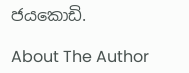ජයකොඩි.

About The Author